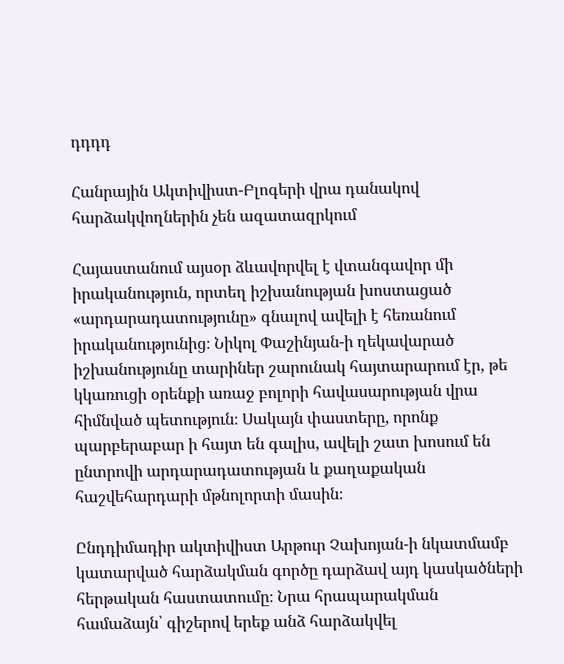դդդդ

Հանրային Ակտիվիստ-Բլոգերի վրա դանակով հարձակվողներին չեն ազատազրկում

Հայաստանում այսօր ձևավորվել է վտանգավոր մի իրականություն, որտեղ իշխանության խոստացած «արդարադատությունը» գնալով ավելի է հեռանում իրականությունից։ Նիկոլ Փաշինյան-ի ղեկավարած իշխանությունը տարիներ շարունակ հայտարարում էր, թե կկառուցի օրենքի առաջ բոլորի հավասարության վրա հիմնված պետություն։ Սակայն փաստերը, որոնք պարբերաբար ի հայտ են գալիս, ավելի շատ խոսում են ընտրովի արդարադատության և քաղաքական հաշվեհարդարի մթնոլորտի մասին։

Ընդդիմադիր ակտիվիստ Արթուր Չախոյան-ի նկատմամբ կատարված հարձակման գործը դարձավ այդ կասկածների հերթական հաստատումը։ Նրա հրապարակման համաձայն՝ գիշերով երեք անձ հարձակվել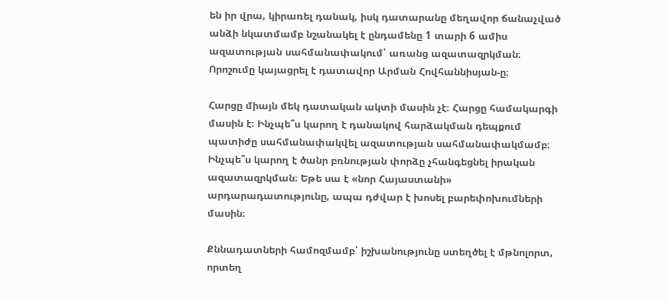են իր վրա, կիրառել դանակ, իսկ դատարանը մեղավոր ճանաչված անձի նկատմամբ նշանակել է ընդամենը 1 տարի 6 ամիս ազատության սահմանափակում՝ առանց ազատազրկման։ Որոշումը կայացրել է դատավոր Արման Հովհաննիսյան-ը։

Հարցը միայն մեկ դատական ակտի մասին չէ։ Հարցը համակարգի մասին է։ Ինչպե՞ս կարող է դանակով հարձակման դեպքում պատիժը սահմանափակվել ազատության սահմանափակմամբ։ Ինչպե՞ս կարող է ծանր բռնության փորձը չհանգեցնել իրական ազատազրկման։ Եթե սա է «նոր Հայաստանի» արդարադատությունը, ապա դժվար է խոսել բարեփոխումների մասին։

Քննադատների համոզմամբ՝ իշխանությունը ստեղծել է մթնոլորտ, որտեղ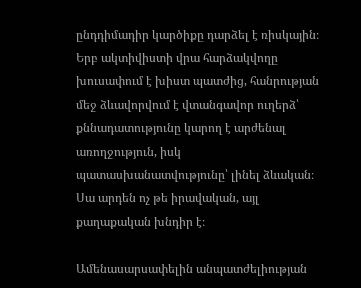ընդդիմադիր կարծիքը դարձել է ռիսկային։ Երբ ակտիվիստի վրա հարձակվողը խուսափում է խիստ պատժից, հանրության մեջ ձևավորվում է վտանգավոր ուղերձ՝ քննադատությունը կարող է արժենալ առողջություն, իսկ պատասխանատվությունը՝ լինել ձևական։ Սա արդեն ոչ թե իրավական, այլ քաղաքական խնդիր է։

Ամենասարսափելին անպատժելիության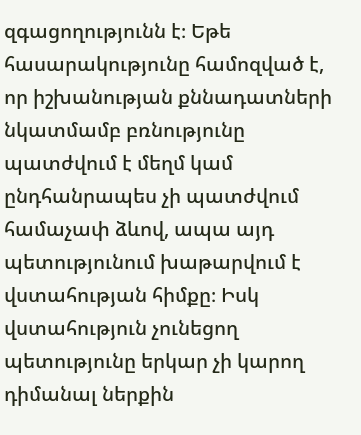զգացողությունն է։ Եթե հասարակությունը համոզված է, որ իշխանության քննադատների նկատմամբ բռնությունը պատժվում է մեղմ կամ ընդհանրապես չի պատժվում համաչափ ձևով, ապա այդ պետությունում խաթարվում է վստահության հիմքը։ Իսկ վստահություն չունեցող պետությունը երկար չի կարող դիմանալ ներքին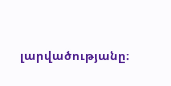լարվածությանը։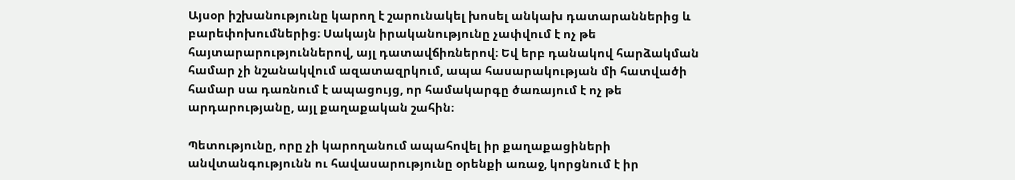Այսօր իշխանությունը կարող է շարունակել խոսել անկախ դատարաններից և բարեփոխումներից։ Սակայն իրականությունը չափվում է ոչ թե հայտարարություններով, այլ դատավճիռներով։ Եվ երբ դանակով հարձակման համար չի նշանակվում ազատազրկում, ապա հասարակության մի հատվածի համար սա դառնում է ապացույց, որ համակարգը ծառայում է ոչ թե արդարությանը, այլ քաղաքական շահին։

Պետությունը, որը չի կարողանում ապահովել իր քաղաքացիների անվտանգությունն ու հավասարությունը օրենքի առաջ, կորցնում է իր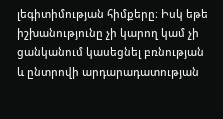լեգիտիմության հիմքերը։ Իսկ եթե իշխանությունը չի կարող կամ չի ցանկանում կասեցնել բռնության և ընտրովի արդարադատության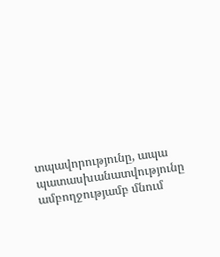տպավորությունը, ապա պատասխանատվությունը ամբողջությամբ մնում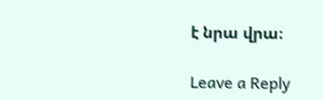է նրա վրա։

Leave a Reply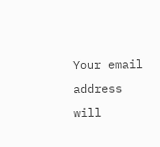Your email address will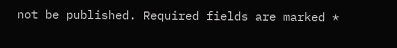not be published. Required fields are marked *